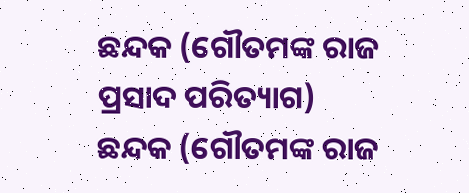ଛନ୍ଦକ (ଗୌତମଙ୍କ ରାଜ ପ୍ରସାଦ ପରିତ୍ୟାଗ)
ଛନ୍ଦକ (ଗୌତମଙ୍କ ରାଜ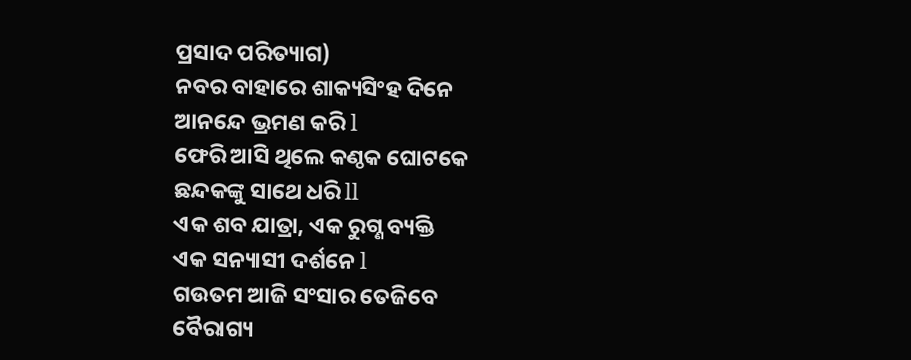ପ୍ରସାଦ ପରିତ୍ୟାଗ)
ନବର ବାହାରେ ଶାକ୍ୟସିଂହ ଦିନେ
ଆନନ୍ଦେ ଭ୍ରମଣ କରି l
ଫେରି ଆସି ଥିଲେ କଣ୍ଠକ ଘୋଟକେ
ଛନ୍ଦକଙ୍କୁ ସାଥେ ଧରି ll
ଏକ ଶବ ଯାତ୍ରା, ଏକ ରୁଗ୍ଣ ବ୍ୟକ୍ତି
ଏକ ସନ୍ୟାସୀ ଦର୍ଶନେ l
ଗଉତମ ଆଜି ସଂସାର ତେଜିବେ
ବୈରାଗ୍ୟ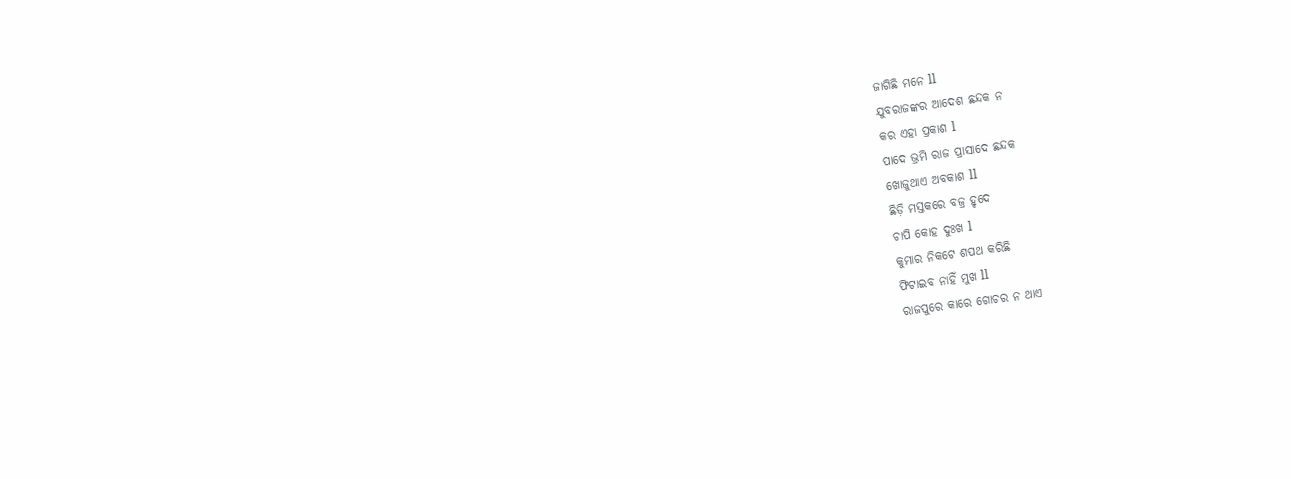ଜାଗିଛି ମନେ ll
ଯୁବରାଜଙ୍କର ଆଦେଶ ଛନ୍ଦକ ନ
କର ଏହା ପ୍ରକାଶ l
ପାଦେ ଭ୍ରମି ରାଜ ପ୍ରାସାଦେ ଛନ୍ଦକ
ଖୋଜୁଥାଏ ଅବକାଶ ll
ଛିଡ଼ି ମସ୍ତକରେ ବଜ୍ର ହୃଦେ
ଚାପି କୋହ ଦୁଃଖ l
କୁମାର ନିକଟେ ଶପଥ କରିଛି
ଫିଟାଇବ ନାହିଁ ମୁଖ ll
ରାଜପୁରେ କାରେ ଗୋଚର ନ ଥାଏ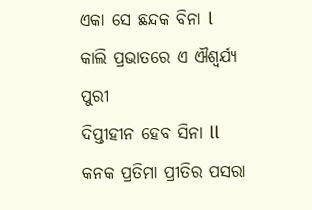ଏକା ସେ ଛନ୍ଦକ ବିନା l
କାଲି ପ୍ରଭାତରେ ଏ ଐଶ୍ଵର୍ଯ୍ୟ ପୁରୀ
ଦିପ୍ତୀହୀନ ହେବ ସିନା ll
କନକ ପ୍ରତିମା ପ୍ରୀତିର ପସରା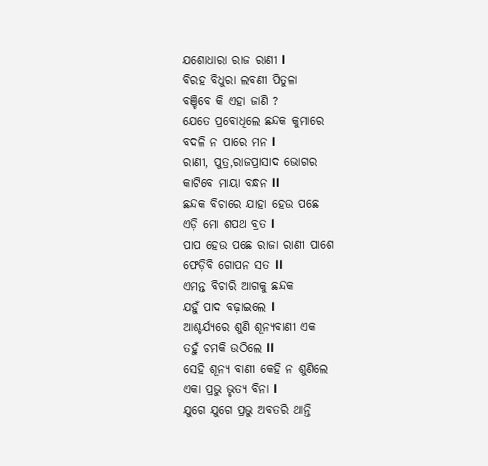ଯଶୋଧାରା ରାଜ ରାଣୀ l
ବିରହ ବିଧୁରା ଲବଣୀ ପିତୁଳା
ବଞ୍ଚିବେ କି ଏହା ଜାଣି ?
ଯେତେ ପ୍ରବୋଧିଲେ ଛନ୍ଦକ କୁମାରେ
ବଦଳି ନ ପାରେ ମନ l
ରାଣୀ, ପୁତ୍ର,ରାଜପ୍ରାସାଦ ଭୋଗର
କାଟିବେ ମାୟା ବନ୍ଧନ ll
ଛନ୍ଦକ ବିଚାରେ ଯାହା ହେଉ ପଛେ
ଏଡ଼ି ମୋ ଶପଥ ବ୍ରତ l
ପାପ ହେଉ ପଛେ ରାଜା ରାଣୀ ପାଶେ
ଫେଡ଼ିବି ଗୋପନ ସତ ll
ଏମନ୍ତ ବିଚାରି ଆଗକୁ ଛନ୍ଦକ
ଯହୁଁ ପାଦ ବଢ଼ାଇଲେ l
ଆଶ୍ଚର୍ଯ୍ୟରେ ଶୁଣି ଶୂନ୍ୟବାଣୀ ଏକ
ତହୁଁ ଚମକି ଉଠିଲେ ll
ସେହି ଶୂନ୍ୟ ବାଣୀ କେହି ନ ଶୁଣିଲେ
ଏକା ପ୍ରଭୁ ଭୃତ୍ୟ ବିନା l
ଯୁଗେ ଯୁଗେ ପ୍ରଭୁ ଅବତରି ଥାନ୍ତି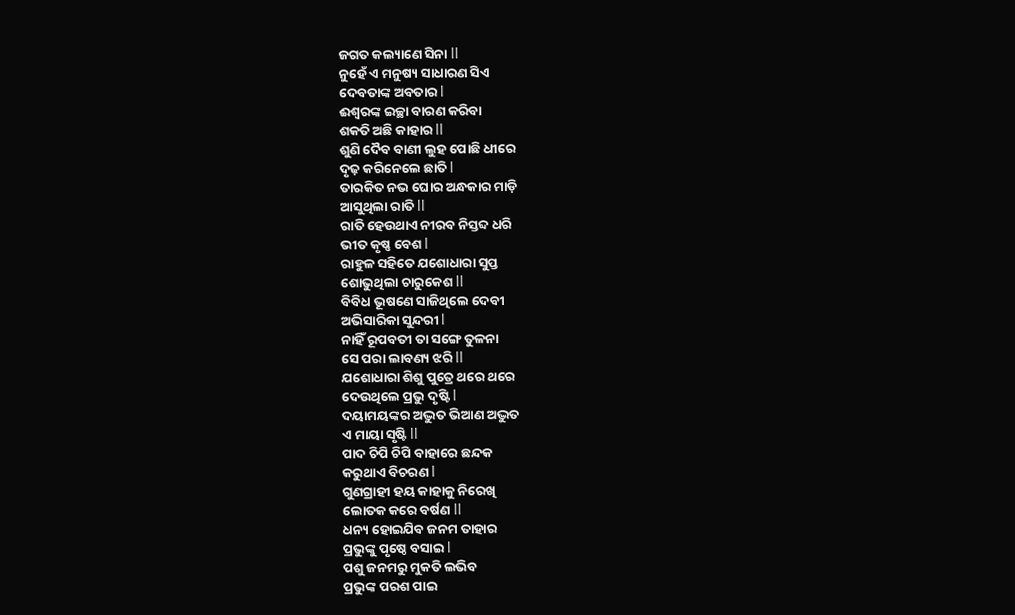ଜଗତ କଲ୍ୟାଣେ ସିନା ll
ନୁହେଁ ଏ ମନୁଷ୍ୟ ସାଧାରଣ ସିଏ
ଦେବତାଙ୍କ ଅବତାର l
ଈଶ୍ୱରଙ୍କ ଇଚ୍ଛା ବାରଣ କରିବା
ଶକତି ଅଛି କାହାର ll
ଶୁଣି ଦୈବ ବାଣୀ ଲୁହ ପୋଛି ଧୀରେ
ଦୃଢ଼ କରିନେଲେ ଛାତି l
ତାରକିତ ନଭ ଘୋର ଅନ୍ଧକାର ମାଡ଼ି
ଆସୁଥିଲା ରାତି ll
ରାତି ହେଉଥାଏ ନୀରବ ନିସ୍ତବ୍ଦ ଧରି
ଭୀତ କୃଷ୍ଣ ବେଶ l
ରାହୁଳ ସହିତେ ଯଶୋଧାରା ସୁପ୍ତ
ଶୋଭୁଥିଲା ଚାରୁକେଶ ll
ବିବିଧ ଭୂଷଣେ ସାଜିଥିଲେ ଦେବୀ
ଅଭିସାରିକା ସୁନ୍ଦରୀ l
ନାହିଁ ରୂପବତୀ ତା ସଙ୍ଗେ ତୁଳନା
ସେ ପରା ଲାବଣ୍ୟ ଝରି ll
ଯଶୋଧାରା ଶିଶୁ ପୁତ୍ରେ ଥରେ ଥରେ
ଦେଉଥିଲେ ପ୍ରଭୁ ଦୃଷ୍ଟି l
ଦୟାମୟଙ୍କର ଅଦ୍ଭୁତ ଭିଆଣ ଅଦ୍ଭୁତ
ଏ ମାୟା ସୃଷ୍ଟି ll
ପାଦ ଚିପି ଚିପି ବାହାରେ ଛନ୍ଦକ
କରୁଥାଏ ବିଚରଣ l
ଗୁଣଗ୍ରାହୀ ହୟ କାହାକୁ ନିରେଖି
ଲୋତକ କରେ ବର୍ଷଣ ll
ଧନ୍ୟ ହୋଇଯିବ ଜନମ ତାହାର
ପ୍ରଭୁଙ୍କୁ ପୃଷ୍ଠେ ବସାଇ l
ପଶୁ ଜନମରୁ ମୁକତି ଲଭିବ
ପ୍ରଭୁଙ୍କ ପରଶ ପାଇ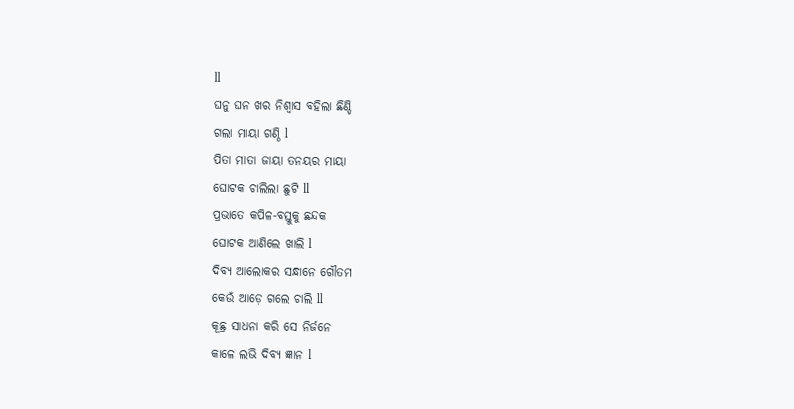ll
ଘନୁ ଘନ ଖର ନିଶ୍ୱାସ ବହିଲା ଛିଣ୍ଡି
ଗଲା ମାୟା ଗଣ୍ଠି l
ପିତା ମାତା ଜାୟା ତନୟର ମାୟା
ଘୋଟକ ଚାଲିଲା ଛୁଟି ll
ପ୍ରଭାତେ କପିଳ-ବସ୍ତୁକୁ ଛନ୍ଦକ
ଘୋଟକ ଆଣିଲେ ଖାଲି l
ଦିବ୍ୟ ଆଲୋକର ସନ୍ଧାନେ ଗୌତମ
କେଉଁ ଆଡ଼େ ଗଲେ ଚାଲି ll
କୂଛ୍ର ସାଧନା କରି ସେ ନିର୍ଜନେ
କାଳେ ଲଭି ଦିବ୍ୟ ଜ୍ଞାନ l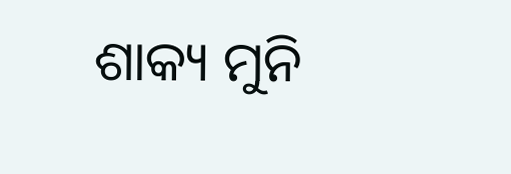ଶାକ୍ୟ ମୁନି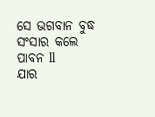ସେ ଭଗବାନ ବୁଦ୍ଧ
ସଂସାର କଲେ ପାବନ ll
ଯାର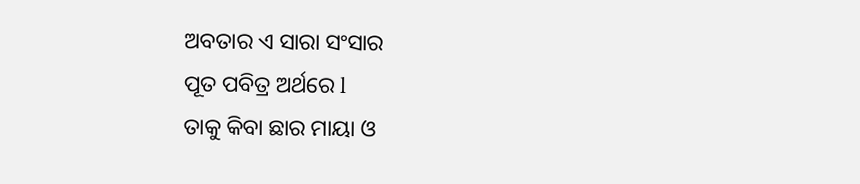ଅବତାର ଏ ସାରା ସଂସାର
ପୂତ ପବିତ୍ର ଅର୍ଥରେ l
ତାକୁ କିବା ଛାର ମାୟା ଓ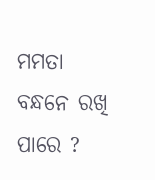ମମତା
ବନ୍ଧନେ ରଖି ପାରେ ?